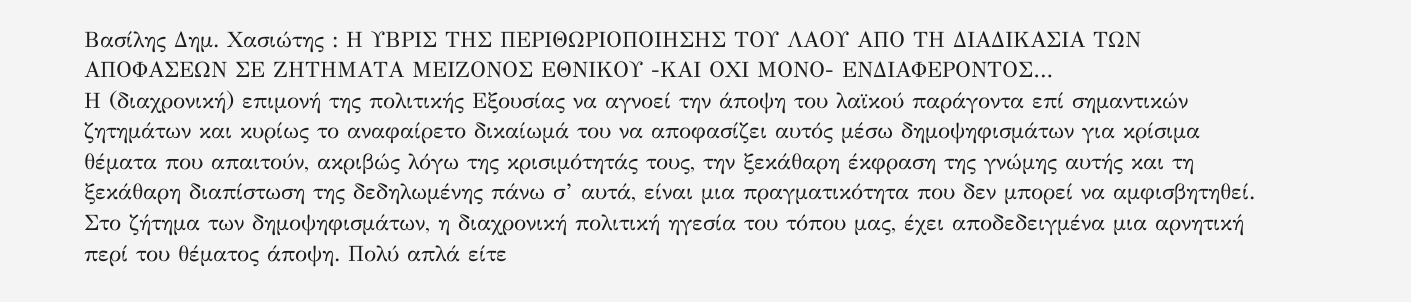Βασίλης Δημ. Χασιώτης : Η ΥΒΡΙΣ ΤΗΣ ΠΕΡΙΘΩΡΙΟΠΟΙΗΣΗΣ ΤΟΥ ΛΑΟΥ ΑΠΟ ΤΗ ΔΙΑΔΙΚΑΣΙΑ ΤΩΝ ΑΠΟΦΑΣΕΩΝ ΣΕ ΖΗΤΗΜΑΤΑ ΜΕΙΖΟΝΟΣ ΕΘΝΙΚΟΥ -ΚΑΙ ΟΧΙ ΜΟΝΟ- ΕΝΔΙΑΦΕΡΟΝΤΟΣ…
Η (διαχρονική) επιμονή της πολιτικής Εξουσίας να αγνοεί την άποψη του λαϊκού παράγοντα επί σημαντικών ζητημάτων και κυρίως το αναφαίρετο δικαίωμά του να αποφασίζει αυτός μέσω δημοψηφισμάτων για κρίσιμα θέματα που απαιτούν, ακριβώς λόγω της κρισιμότητάς τους, την ξεκάθαρη έκφραση της γνώμης αυτής και τη ξεκάθαρη διαπίστωση της δεδηλωμένης πάνω σ’ αυτά, είναι μια πραγματικότητα που δεν μπορεί να αμφισβητηθεί.
Στο ζήτημα των δημοψηφισμάτων, η διαχρονική πολιτική ηγεσία του τόπου μας, έχει αποδεδειγμένα μια αρνητική περί του θέματος άποψη. Πολύ απλά είτε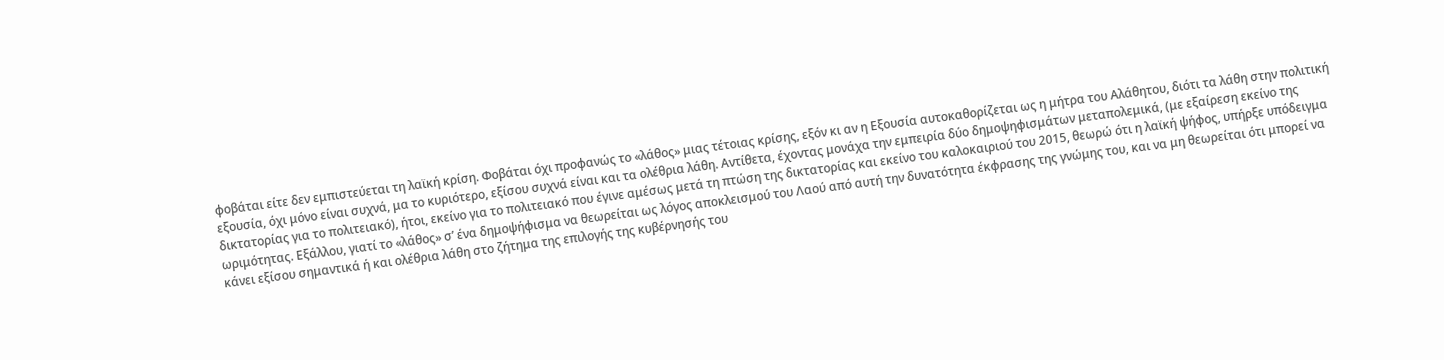φοβάται είτε δεν εμπιστεύεται τη λαϊκή κρίση. Φοβάται όχι προφανώς το «λάθος» μιας τέτοιας κρίσης, εξόν κι αν η Εξουσία αυτοκαθορίζεται ως η μήτρα του Αλάθητου, διότι τα λάθη στην πολιτική εξουσία, όχι μόνο είναι συχνά, μα το κυριότερο, εξίσου συχνά είναι και τα ολέθρια λάθη. Αντίθετα, έχοντας μονάχα την εμπειρία δύο δημοψηφισμάτων μεταπολεμικά, (με εξαίρεση εκείνο της δικτατορίας για το πολιτειακό), ήτοι, εκείνο για το πολιτειακό που έγινε αμέσως μετά τη πτώση της δικτατορίας και εκείνο του καλοκαιριού του 2015, θεωρώ ότι η λαϊκή ψήφος, υπήρξε υπόδειγμα ωριμότητας. Εξάλλου, γιατί το «λάθος» σ’ ένα δημοψήφισμα να θεωρείται ως λόγος αποκλεισμού του Λαού από αυτή την δυνατότητα έκφρασης της γνώμης του, και να μη θεωρείται ότι μπορεί να κάνει εξίσου σημαντικά ή και ολέθρια λάθη στο ζήτημα της επιλογής της κυβέρνησής του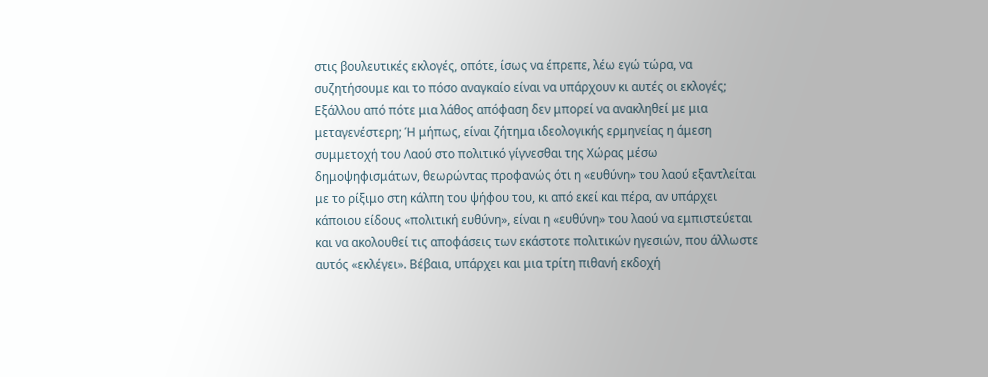στις βουλευτικές εκλογές, οπότε, ίσως να έπρεπε, λέω εγώ τώρα, να συζητήσουμε και το πόσο αναγκαίο είναι να υπάρχουν κι αυτές οι εκλογές; Εξάλλου από πότε μια λάθος απόφαση δεν μπορεί να ανακληθεί με μια μεταγενέστερη; Ή μήπως, είναι ζήτημα ιδεολογικής ερμηνείας η άμεση συμμετοχή του Λαού στο πολιτικό γίγνεσθαι της Χώρας μέσω δημοψηφισμάτων, θεωρώντας προφανώς ότι η «ευθύνη» του λαού εξαντλείται με το ρίξιμο στη κάλπη του ψήφου του, κι από εκεί και πέρα, αν υπάρχει κάποιου είδους «πολιτική ευθύνη», είναι η «ευθύνη» του λαού να εμπιστεύεται και να ακολουθεί τις αποφάσεις των εκάστοτε πολιτικών ηγεσιών, που άλλωστε αυτός «εκλέγει». Βέβαια, υπάρχει και μια τρίτη πιθανή εκδοχή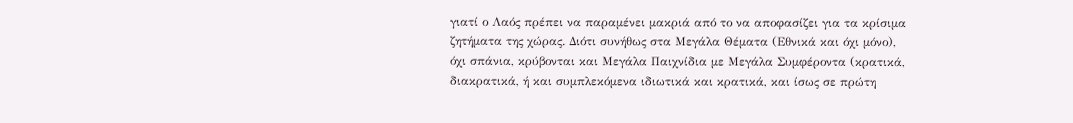γιατί ο Λαός πρέπει να παραμένει μακριά από το να αποφασίζει για τα κρίσιμα ζητήματα της χώρας. Διότι συνήθως στα Μεγάλα Θέματα (Εθνικά και όχι μόνο), όχι σπάνια, κρύβονται και Μεγάλα Παιχνίδια με Μεγάλα Συμφέροντα (κρατικά, διακρατικά, ή και συμπλεκόμενα ιδιωτικά και κρατικά, και ίσως σε πρώτη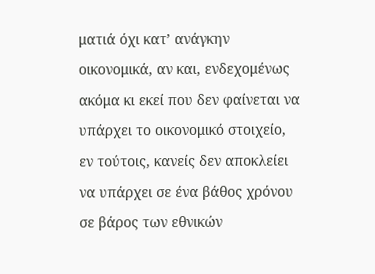ματιά όχι κατ’ ανάγκην οικονομικά, αν και, ενδεχομένως ακόμα κι εκεί που δεν φαίνεται να υπάρχει το οικονομικό στοιχείο, εν τούτοις, κανείς δεν αποκλείει να υπάρχει σε ένα βάθος χρόνου σε βάρος των εθνικών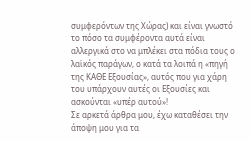συμφερόντων της Χώρας) και είναι γνωστό το πόσο τα συμφέροντα αυτά είναι αλλεργικά στο να μπλέκει στα πόδια τους ο λαϊκός παράγων, ο κατά τα λοιπά η «πηγή της ΚΑΘΕ Εξουσίας», αυτός που για χάρη του υπάρχουν αυτές οι Εξουσίες και ασκούνται «υπέρ αυτού»!
Σε αρκετά άρθρα μου, έχω καταθέσει την άποψη μου για τα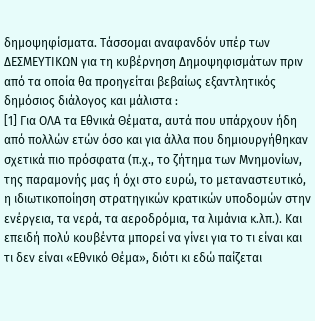δημοψηφίσματα. Τάσσομαι αναφανδόν υπέρ των ΔΕΣΜΕΥΤΙΚΩΝ για τη κυβέρνηση Δημοψηφισμάτων πριν από τα οποία θα προηγείται βεβαίως εξαντλητικός δημόσιος διάλογος και μάλιστα :
[1] Για ΟΛΑ τα Εθνικά Θέματα, αυτά που υπάρχουν ήδη από πολλών ετών όσο και για άλλα που δημιουργήθηκαν σχετικά πιο πρόσφατα (π.χ., το ζήτημα των Μνημονίων, της παραμονής μας ή όχι στο ευρώ, το μεταναστευτικό, η ιδιωτικοποίηση στρατηγικών κρατικών υποδομών στην ενέργεια, τα νερά, τα αεροδρόμια, τα λιμάνια κ.λπ.). Και επειδή πολύ κουβέντα μπορεί να γίνει για το τι είναι και τι δεν είναι «Εθνικό Θέμα», διότι κι εδώ παίζεται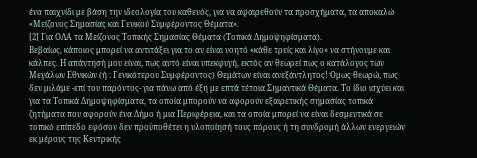ένα παιχνίδι με βάση την ιδεολογία του καθενός, για να αφαιρεθούν τα προσχήματα, τα αποκαλώ «Μείζονος Σημασίας και Γενικού Συμφέροντος Θέματα».
[2] Για ΟΛΑ τα Μείζονος Τοπικής Σημασίας Θέματα (Τοπικά Δημοψηφίσματα).
Βεβαίως, κάποιος μπορεί να αντιτάξει για το αν είναι νοητό «κάθε τρείς και λίγο» να στήνουμε και κάλπες. Η απάντησή μου είναι, πως αυτό είναι υπεκφυγή, εκτός αν θεωρεί πως ο κατάλογος των Μεγάλων Εθνικών (ή : Γενικότερου Συμφέροντος) Θεμάτων είναι ανεξάντλητος! Όμως θεωρώ, πως δεν μιλάμε -επί του παρόντος- για πάνω από έξη με επτά τέτοια Σημαντικά Θέματα. Το ίδιο ισχύει και για τα Τοπικά Δημοψηφίσματα, τα οποία μπορούν να αφορούν εξαιρετικής σημασίας τοπικά ζητήματα που αφορούν ένα Δήμο ή μια Περιφέρεια, και τα οποία μπορεί να είναι δεσμευτικά σε τοπικό επίπεδο εφόσον δεν προϋποθέτει η υλοποίησή τους πόρους ή τη συνδρομή άλλων ενεργειών εκ μέρους της Κεντρικής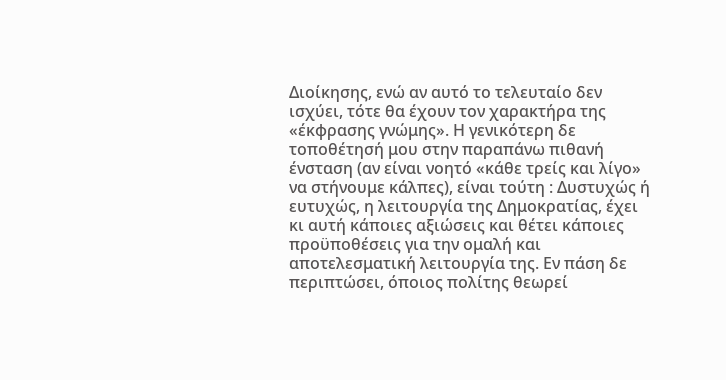Διοίκησης, ενώ αν αυτό το τελευταίο δεν ισχύει, τότε θα έχουν τον χαρακτήρα της «έκφρασης γνώμης». Η γενικότερη δε τοποθέτησή μου στην παραπάνω πιθανή ένσταση (αν είναι νοητό «κάθε τρείς και λίγο» να στήνουμε κάλπες), είναι τούτη : Δυστυχώς ή ευτυχώς, η λειτουργία της Δημοκρατίας, έχει κι αυτή κάποιες αξιώσεις και θέτει κάποιες προϋποθέσεις για την ομαλή και αποτελεσματική λειτουργία της. Εν πάση δε περιπτώσει, όποιος πολίτης θεωρεί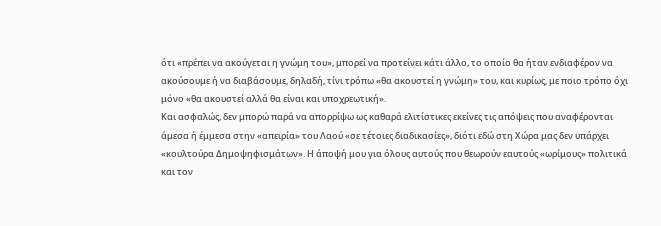ότι «πρέπει να ακούγεται η γνώμη του», μπορεί να προτείνει κάτι άλλο, το οποίο θα ήταν ενδιαφέρον να ακούσουμε ή να διαβάσουμε, δηλαδή, τίνι τρόπω «θα ακουστεί η γνώμη» του, και κυρίως, με ποιο τρόπο όχι μόνο «θα ακουστεί αλλά θα είναι και υποχρεωτική».
Και ασφαλώς, δεν μπορώ παρά να απορρίψω ως καθαρά ελιτίστικες εκείνες τις απόψεις που αναφέρονται άμεσα ή έμμεσα στην «απειρία» του Λαού «σε τέτοιες διαδικασίες», διότι εδώ στη Χώρα μας δεν υπάρχει «κουλτούρα Δημοψηφισμάτων». Η άποψή μου για όλους αυτούς που θεωρούν εαυτούς «ωρίμους» πολιτικά και τον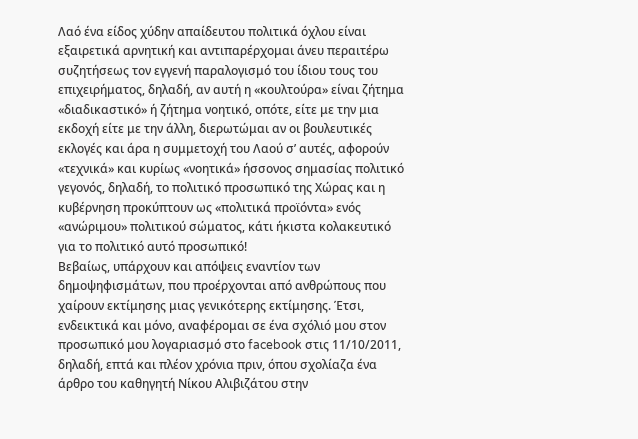Λαό ένα είδος χύδην απαίδευτου πολιτικά όχλου είναι εξαιρετικά αρνητική και αντιπαρέρχομαι άνευ περαιτέρω συζητήσεως τον εγγενή παραλογισμό του ίδιου τους του επιχειρήματος, δηλαδή, αν αυτή η «κουλτούρα» είναι ζήτημα «διαδικαστικό» ή ζήτημα νοητικό, οπότε, είτε με την μια εκδοχή είτε με την άλλη, διερωτώμαι αν οι βουλευτικές εκλογές και άρα η συμμετοχή του Λαού σ’ αυτές, αφορούν «τεχνικά» και κυρίως «νοητικά» ήσσονος σημασίας πολιτικό γεγονός, δηλαδή, το πολιτικό προσωπικό της Χώρας και η κυβέρνηση προκύπτουν ως «πολιτικά προϊόντα» ενός «ανώριμου» πολιτικού σώματος, κάτι ήκιστα κολακευτικό για το πολιτικό αυτό προσωπικό!
Βεβαίως, υπάρχουν και απόψεις εναντίον των δημοψηφισμάτων, που προέρχονται από ανθρώπους που χαίρουν εκτίμησης μιας γενικότερης εκτίμησης. Έτσι, ενδεικτικά και μόνο, αναφέρομαι σε ένα σχόλιό μου στον προσωπικό μου λογαριασμό στο facebook στις 11/10/2011, δηλαδή, επτά και πλέον χρόνια πριν, όπου σχολίαζα ένα άρθρο του καθηγητή Νίκου Αλιβιζάτου στην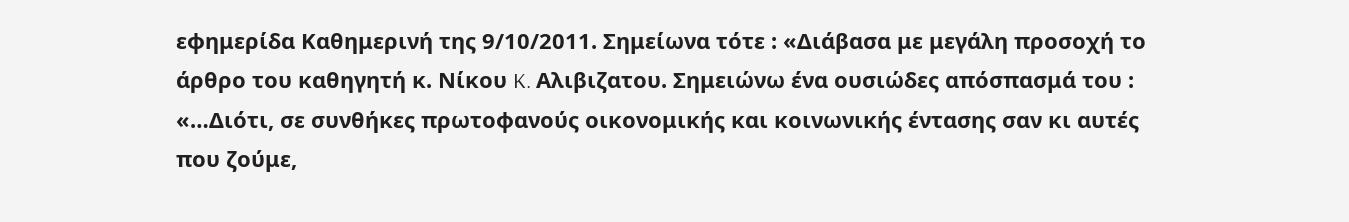εφημερίδα Καθημερινή της 9/10/2011. Σημείωνα τότε : «Διάβασα με μεγάλη προσοχή το άρθρο του καθηγητή κ. Νίκου K. Aλιβιζατου. Σημειώνω ένα ουσιώδες απόσπασμά του : «…Διότι, σε συνθήκες πρωτοφανούς οικονομικής και κοινωνικής έντασης σαν κι αυτές που ζούμε,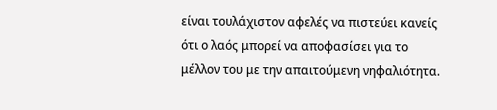είναι τουλάχιστον αφελές να πιστεύει κανείς ότι ο λαός μπορεί να αποφασίσει για το μέλλον του με την απαιτούμενη νηφαλιότητα.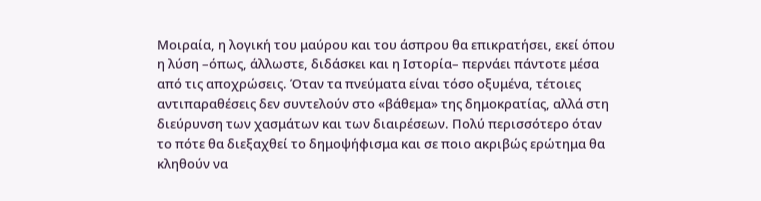Μοιραία, η λογική του μαύρου και του άσπρου θα επικρατήσει, εκεί όπου η λύση –όπως, άλλωστε, διδάσκει και η Ιστορία– περνάει πάντοτε μέσα από τις αποχρώσεις. Όταν τα πνεύματα είναι τόσο οξυμένα, τέτοιες αντιπαραθέσεις δεν συντελούν στο «βάθεμα» της δημοκρατίας, αλλά στη διεύρυνση των χασμάτων και των διαιρέσεων. Πολύ περισσότερο όταν το πότε θα διεξαχθεί το δημοψήφισμα και σε ποιο ακριβώς ερώτημα θα κληθούν να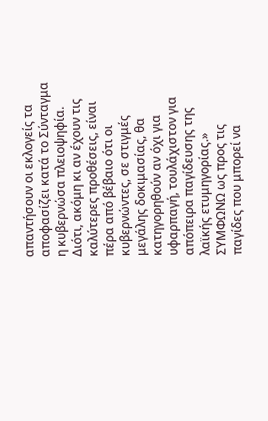απαντήσουν οι εκλογείς τα αποφασίζει κατά το Σύνταγμα η κυβερνώσα πλειοψηφία. Διότι, ακόμη κι αν έχουν τις καλύτερες προθέσεις, είναι πέρα από βέβαιο ότι οι κυβερνώντες, σε στιγμές μεγάλης δοκιμασίας, θα κατηγορηθούν αν όχι για υφαρπαγή, τουλάχιστον για απόπειρα παγίδευσης της λαϊκής ετυμηγορίας.» ΣΥΜΦΩΝΩ ως προς τις παγίδες που μπορεί να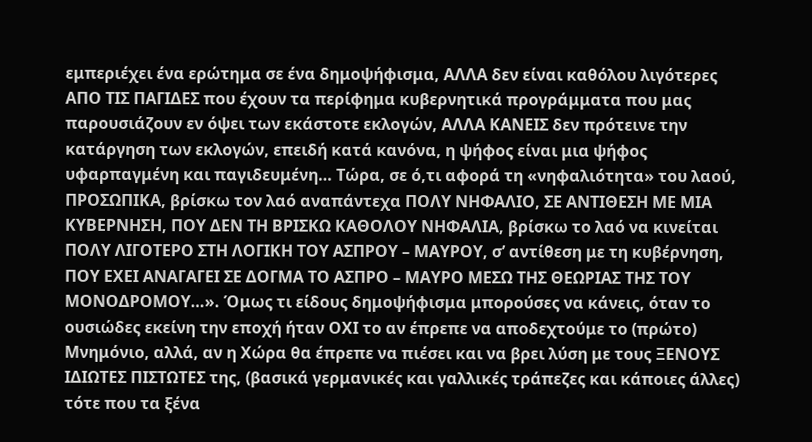εμπεριέχει ένα ερώτημα σε ένα δημοψήφισμα, ΑΛΛΑ δεν είναι καθόλου λιγότερες ΑΠΟ ΤΙΣ ΠΑΓΙΔΕΣ που έχουν τα περίφημα κυβερνητικά προγράμματα που μας παρουσιάζουν εν όψει των εκάστοτε εκλογών, ΑΛΛΑ ΚΑΝΕΙΣ δεν πρότεινε την κατάργηση των εκλογών, επειδή κατά κανόνα, η ψήφος είναι μια ψήφος υφαρπαγμένη και παγιδευμένη… Τώρα, σε ό,τι αφορά τη «νηφαλιότητα» του λαού, ΠΡΟΣΩΠΙΚΑ, βρίσκω τον λαό αναπάντεχα ΠΟΛΥ ΝΗΦΑΛΙΟ, ΣΕ ΑΝΤΙΘΕΣΗ ΜΕ ΜΙΑ ΚΥΒΕΡΝΗΣΗ, ΠΟΥ ΔΕΝ ΤΗ ΒΡΙΣΚΩ ΚΑΘΟΛΟΥ ΝΗΦΑΛΙΑ, βρίσκω το λαό να κινείται ΠΟΛΥ ΛΙΓΟΤΕΡΟ ΣΤΗ ΛΟΓΙΚΗ ΤΟΥ ΑΣΠΡΟΥ – ΜΑΥΡΟΥ, σ’ αντίθεση με τη κυβέρνηση, ΠΟΥ ΕΧΕΙ ΑΝΑΓΑΓΕΙ ΣΕ ΔΟΓΜΑ ΤΟ ΑΣΠΡΟ – ΜΑΥΡΟ ΜΕΣΩ ΤΗΣ ΘΕΩΡΙΑΣ ΤΗΣ ΤΟΥ ΜΟΝΟΔΡΟΜΟΥ…». Όμως τι είδους δημοψήφισμα μπορούσες να κάνεις, όταν το ουσιώδες εκείνη την εποχή ήταν ΟΧΙ το αν έπρεπε να αποδεχτούμε το (πρώτο) Μνημόνιο, αλλά, αν η Χώρα θα έπρεπε να πιέσει και να βρει λύση με τους ΞΕΝΟΥΣ ΙΔΙΩΤΕΣ ΠΙΣΤΩΤΕΣ της, (βασικά γερμανικές και γαλλικές τράπεζες και κάποιες άλλες) τότε που τα ξένα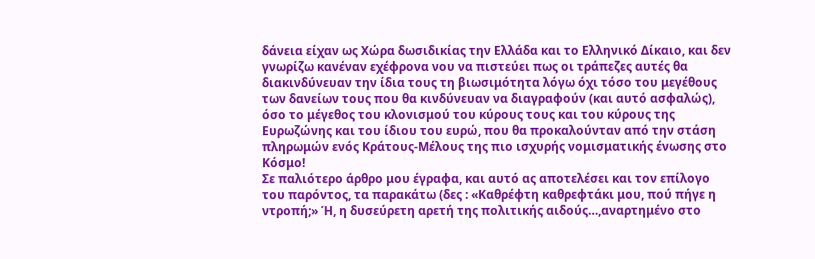δάνεια είχαν ως Χώρα δωσιδικίας την Ελλάδα και το Ελληνικό Δίκαιο, και δεν γνωρίζω κανέναν εχέφρονα νου να πιστεύει πως οι τράπεζες αυτές θα διακινδύνευαν την ίδια τους τη βιωσιμότητα λόγω όχι τόσο του μεγέθους των δανείων τους που θα κινδύνευαν να διαγραφούν (και αυτό ασφαλώς), όσο το μέγεθος του κλονισμού του κύρους τους και του κύρους της Ευρωζώνης και του ίδιου του ευρώ, που θα προκαλούνταν από την στάση πληρωμών ενός Κράτους-Μέλους της πιο ισχυρής νομισματικής ένωσης στο Κόσμο!
Σε παλιότερο άρθρο μου έγραφα, και αυτό ας αποτελέσει και τον επίλογο του παρόντος, τα παρακάτω (δες : «Καθρέφτη καθρεφτάκι μου, πού πήγε η ντροπή;» Ή, η δυσεύρετη αρετή της πολιτικής αιδούς…,αναρτημένο στο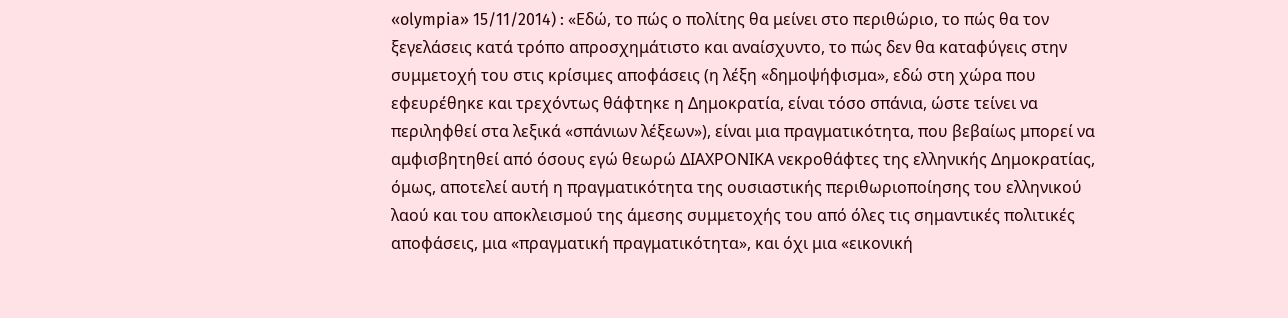«olympia» 15/11/2014) : «Εδώ, το πώς ο πολίτης θα μείνει στο περιθώριο, το πώς θα τον ξεγελάσεις κατά τρόπο απροσχημάτιστο και αναίσχυντο, το πώς δεν θα καταφύγεις στην συμμετοχή του στις κρίσιμες αποφάσεις (η λέξη «δημοψήφισμα», εδώ στη χώρα που εφευρέθηκε και τρεχόντως θάφτηκε η Δημοκρατία, είναι τόσο σπάνια, ώστε τείνει να περιληφθεί στα λεξικά «σπάνιων λέξεων»), είναι μια πραγματικότητα, που βεβαίως μπορεί να αμφισβητηθεί από όσους εγώ θεωρώ ΔΙΑΧΡΟΝΙΚΑ νεκροθάφτες της ελληνικής Δημοκρατίας, όμως, αποτελεί αυτή η πραγματικότητα της ουσιαστικής περιθωριοποίησης του ελληνικού λαού και του αποκλεισμού της άμεσης συμμετοχής του από όλες τις σημαντικές πολιτικές αποφάσεις, μια «πραγματική πραγματικότητα», και όχι μια «εικονική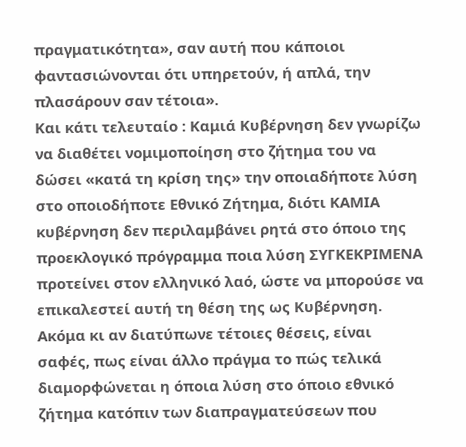πραγματικότητα», σαν αυτή που κάποιοι φαντασιώνονται ότι υπηρετούν, ή απλά, την πλασάρουν σαν τέτοια».
Και κάτι τελευταίο : Καμιά Κυβέρνηση δεν γνωρίζω να διαθέτει νομιμοποίηση στο ζήτημα του να δώσει «κατά τη κρίση της» την οποιαδήποτε λύση στο οποιοδήποτε Εθνικό Ζήτημα, διότι ΚΑΜΙΑ κυβέρνηση δεν περιλαμβάνει ρητά στο όποιο της προεκλογικό πρόγραμμα ποια λύση ΣΥΓΚΕΚΡΙΜΕΝΑ προτείνει στον ελληνικό λαό, ώστε να μπορούσε να επικαλεστεί αυτή τη θέση της ως Κυβέρνηση. Ακόμα κι αν διατύπωνε τέτοιες θέσεις, είναι σαφές, πως είναι άλλο πράγμα το πώς τελικά διαμορφώνεται η όποια λύση στο όποιο εθνικό ζήτημα κατόπιν των διαπραγματεύσεων που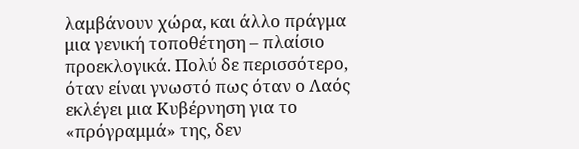λαμβάνουν χώρα, και άλλο πράγμα μια γενική τοποθέτηση – πλαίσιο προεκλογικά. Πολύ δε περισσότερο, όταν είναι γνωστό πως όταν ο Λαός εκλέγει μια Κυβέρνηση για το «πρόγραμμά» της, δεν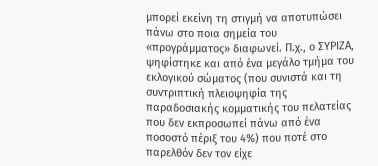μπορεί εκείνη τη στιγμή να αποτυπώσει πάνω στο ποια σημεία του «προγράμματος» διαφωνεί. Π.χ., ο ΣΥΡΙΖΑ, ψηφίστηκε και από ένα μεγάλο τμήμα του εκλογικού σώματος (που συνιστά και τη συντριπτική πλειοψηφία της παραδοσιακής κομματικής του πελατείας που δεν εκπροσωπεί πάνω από ένα ποσοστό πέριξ του 4%) που ποτέ στο παρελθόν δεν τον είχε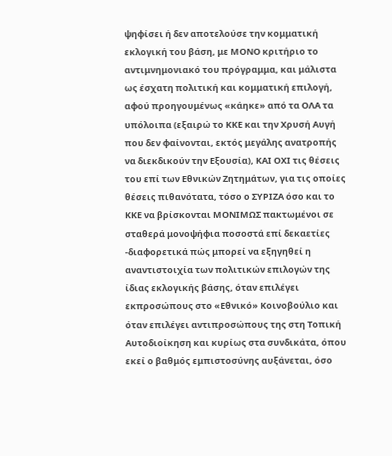ψηφίσει ή δεν αποτελούσε την κομματική εκλογική του βάση, με ΜΟΝΟ κριτήριο το αντιμνημονιακό του πρόγραμμα, και μάλιστα ως έσχατη πολιτική και κομματική επιλογή, αφού προηγουμένως «κάηκε» από τα ΟΛΑ τα υπόλοιπα (εξαιρώ το ΚΚΕ και την Χρυσή Αυγή που δεν φαίνονται, εκτός μεγάλης ανατροπής να διεκδικούν την Εξουσία), ΚΑΙ ΟΧΙ τις θέσεις του επί των Εθνικών Ζητημάτων, για τις οποίες θέσεις πιθανότατα, τόσο ο ΣΥΡΙΖΑ όσο και το ΚΚΕ να βρίσκονται ΜΟΝΙΜΩΣ πακτωμένοι σε σταθερά μονοψήφια ποσοστά επί δεκαετίες -διαφορετικά πώς μπορεί να εξηγηθεί η αναντιστοιχία των πολιτικών επιλογών της ίδιας εκλογικής βάσης, όταν επιλέγει εκπροσώπους στο «Εθνικό» Κοινοβούλιο και όταν επιλέγει αντιπροσώπους της στη Τοπική Αυτοδιοίκηση και κυρίως στα συνδικάτα, όπου εκεί ο βαθμός εμπιστοσύνης αυξάνεται, όσο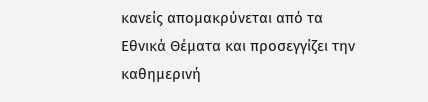κανείς απομακρύνεται από τα Εθνικά Θέματα και προσεγγίζει την καθημερινή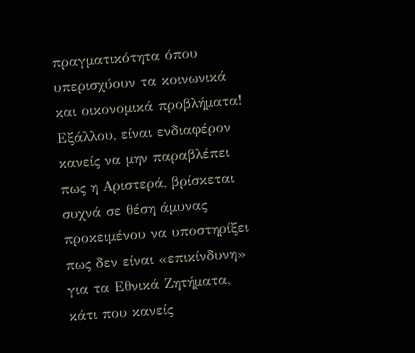πραγματικότητα όπου υπερισχύουν τα κοινωνικά και οικονομικά προβλήματα! Εξάλλου, είναι ενδιαφέρον κανείς να μην παραβλέπει πως η Αριστερά, βρίσκεται συχνά σε θέση άμυνας προκειμένου να υποστηρίξει πως δεν είναι «επικίνδυνη» για τα Εθνικά Ζητήματα, κάτι που κανείς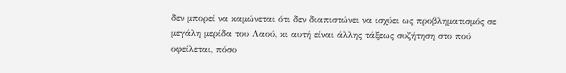δεν μπορεί να καμώνεται ότι δεν διαπιστώνει να ισχύει ως προβληματισμός σε μεγάλη μερίδα του Λαού, κι αυτή είναι άλλης τάξεως συζήτηση στο πού οφείλεται, πόσο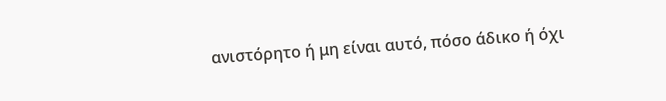ανιστόρητο ή μη είναι αυτό, πόσο άδικο ή όχι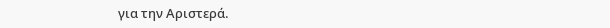για την Αριστερά.